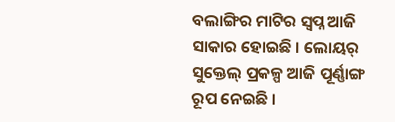ବଲାଙ୍ଗିର ମାଟିର ସ୍ୱପ୍ନ ଆଜି ସାକାର ହୋଇଛି । ଲୋୟର୍ ସୁକ୍ତେଲ୍ ପ୍ରକଳ୍ପ ଆଜି ପୂର୍ଣ୍ଣାଙ୍ଗ ରୂପ ନେଇଛି ।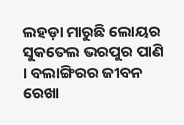ଲହଡ଼ା ମାରୁଛି ଲୋୟର ସୁକତେଲ ଭରପୁର ପାଣି । ବଲାଙ୍ଗିରର ଜୀବନ ରେଖା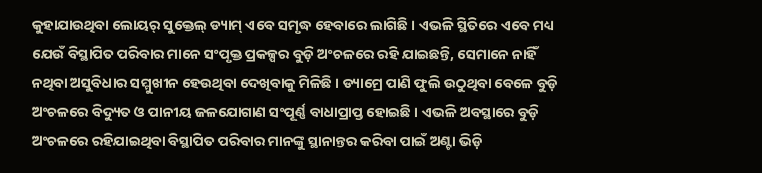କୁହାଯାଉଥିବା ଲୋୟର୍ ସୁକ୍ତେଲ୍ ଡ୍ୟାମ୍ ଏବେ ସମୃଦ୍ଧ ହେବାରେ ଲାଗିଛି । ଏଭଳି ସ୍ଥିତିରେ ଏବେ ମଧ୍ୟ ଯେଉଁ ବିସ୍ଥାପିତ ପରିବାର ମାନେ ସଂପୃକ୍ତ ପ୍ରକଳ୍ପର ବୁଡ଼ି ଅଂଚଳରେ ରହି ଯାଇଛନ୍ତି, ସେମାନେ ନାହିଁ ନଥିବା ଅସୁବିଧାର ସମ୍ମୁଖୀନ ହେଉଥିବା ଦେଖିବାକୁ ମିଳିଛି । ଡ୍ୟାମ୍ରେ ପାଣି ଫୁଲି ଉଠୁଥିବା ବେଳେ ବୁଡ଼ି ଅଂଚଳରେ ବିଦ୍ୟୁତ ଓ ପାନୀୟ ଜଳଯୋଗାଣ ସଂପୂର୍ଣ୍ଣ ବାଧାପ୍ରାପ୍ତ ହୋଇଛି । ଏଭଳି ଅବସ୍ଥାରେ ବୁଡ଼ି ଅଂଚଳରେ ରହିଯାଇଥିବା ବିସ୍ଥାପିତ ପରିବାର ମାନଙ୍କୁ ସ୍ଥାନାନ୍ତର କରିବା ପାଇଁ ଅଣ୍ଟା ଭିଡ଼ି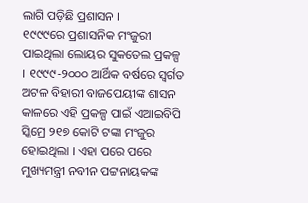ଲାଗି ପଡ଼ିଛି ପ୍ରଶାସନ ।
୧୯୯୯ରେ ପ୍ରଶାସନିକ ମଂଜୁରୀ ପାଇଥିଲା ଲୋୟର ସୁକତେଲ ପ୍ରକଳ୍ପ । ୧୯୯୯-୨୦୦୦ ଆର୍ଥିକ ବର୍ଷରେ ସ୍ୱର୍ଗତ ଅଟଳ ବିହାରୀ ବାଜପେୟୀଙ୍କ ଶାସନ କାଳରେ ଏହି ପ୍ରକଳ୍ପ ପାଇଁ ଏଆଇବିପି ସ୍କିମ୍ରେ ୨୧୭ କୋଟି ଟଙ୍କା ମଂଜୁର ହୋଇଥିଲା । ଏହା ପରେ ପରେ ମୁଖ୍ୟମନ୍ତ୍ରୀ ନବୀନ ପଟ୍ଟନାୟକଙ୍କ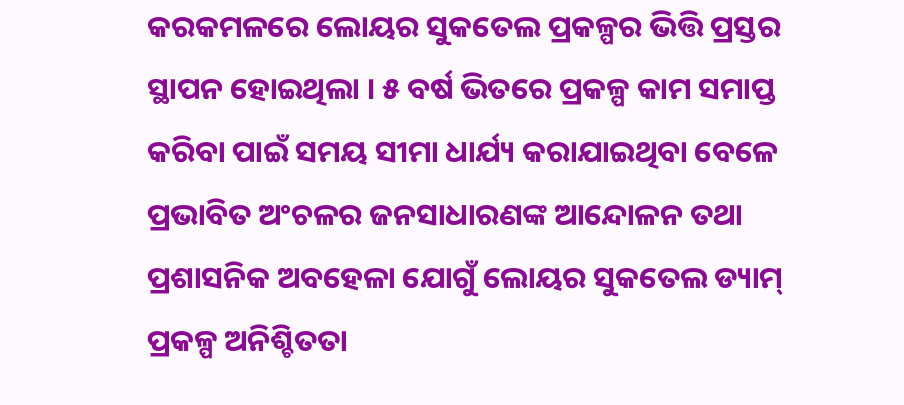କରକମଳରେ ଲୋୟର ସୁକତେଲ ପ୍ରକଳ୍ପର ଭିତ୍ତି ପ୍ରସ୍ତର ସ୍ଥାପନ ହୋଇଥିଲା । ୫ ବର୍ଷ ଭିତରେ ପ୍ରକଳ୍ପ କାମ ସମାପ୍ତ କରିବା ପାଇଁ ସମୟ ସୀମା ଧାର୍ଯ୍ୟ କରାଯାଇଥିବା ବେଳେ ପ୍ରଭାବିତ ଅଂଚଳର ଜନସାଧାରଣଙ୍କ ଆନ୍ଦୋଳନ ତଥା ପ୍ରଶାସନିକ ଅବହେଳା ଯୋଗୁଁ ଲୋୟର ସୁକତେଲ ଡ୍ୟାମ୍ ପ୍ରକଳ୍ପ ଅନିଶ୍ଚିତତା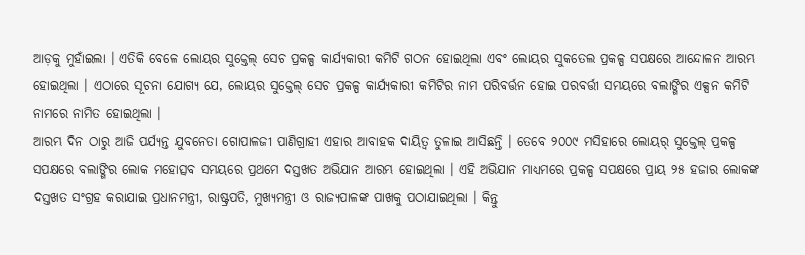ଆଡ଼କୁ ମୁହାଁଇଲା । ଏତିକି ବେଳେ ଲୋୟର ସୁକ୍ତେଲ୍ ସେଚ ପ୍ରକଳ୍ପ କାର୍ଯ୍ୟକାରୀ କମିଟି ଗଠନ ହୋଇଥିଲା ଏବଂ ଲୋୟର ସୁକତେଲ ପ୍ରକଳ୍ପ ସପକ୍ଷରେ ଆନ୍ଦୋଳନ ଆରମ୍ଭ ହୋଇଥିଲା । ଏଠାରେ ସୂଚନା ଯୋଗ୍ୟ ଯେ, ଲୋୟର ସୁକ୍ତେଲ୍ ସେଚ ପ୍ରକଳ୍ପ କାର୍ଯ୍ୟକାରୀ କମିଟିର ନାମ ପରିବର୍ତ୍ତନ ହୋଇ ପରବର୍ତ୍ତୀ ସମୟରେ ବଲାଙ୍ଗିର ଏକ୍ସନ କମିଟି ନାମରେ ନାମିତ ହୋଇଥିଲା ।
ଆରମ୍ଭ ଦିନ ଠାରୁ ଆଜି ପର୍ଯ୍ୟନ୍ତ ଯୁବନେତା ଗୋପାଳଜୀ ପାଣିଗ୍ରାହୀ ଏହାର ଆବାହକ ଦାୟିତ୍ୱ ତୁଳାଇ ଆସିଛନ୍ତି । ତେବେ ୨୦୦୯ ମସିହାରେ ଲୋୟର୍ ସୁକ୍ତେଲ୍ ପ୍ରକଳ୍ପ ସପକ୍ଷରେ ବଲାଙ୍ଗିର ଲୋକ ମହୋତ୍ସବ ସମୟରେ ପ୍ରଥମେ ଦସ୍ତଖତ ଅଭିଯାନ ଆରମ୍ଭ ହୋଇଥିଲା । ଏହି ଅଭିଯାନ ମାଧ୍ୟମରେ ପ୍ରକଳ୍ପ ସପକ୍ଷରେ ପ୍ରାୟ ୨୫ ହଜାର ଲୋକଙ୍କ ଦସ୍ତଖତ ସଂଗ୍ରହ କରାଯାଇ ପ୍ରଧାନମନ୍ତ୍ରୀ, ରାଷ୍ଟ୍ରପତି, ମୁଖ୍ୟମନ୍ତ୍ରୀ ଓ ରାଜ୍ୟପାଳଙ୍କ ପାଖକୁ ପଠାଯାଇଥିଲା । କିନ୍ତୁ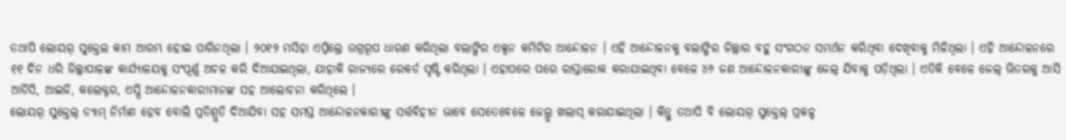ତଥାପି ଲୋୟର୍ ସୁକ୍ତେଲ କାମ ଆରମ୍ଭ ହୋଇ ପାରିନଥିଲା । ୨୦୧୨ ମସିହା ଏପ୍ରିଲ୍ରେ ଉଗ୍ରରୂପ ଧାରଣ କରିଥିଲା ବଲାଙ୍ଗିର ଏକ୍ସନ କମିଟିର ଆନ୍ଦୋଳନ । ଏହି ଆନ୍ଦୋଳନକୁ ବଲାଙ୍ଗିର ଜିଲ୍ଲାର ବହୁ ସଂଗଠନ ସମର୍ଥନ କରିଥିବା ଦେଖିବାକୁ ମିଳିଥିଲା । ଏହି ଆନ୍ଦୋଳନରେ ୧୧ ଦିନ ଧରି ଜିଲ୍ଲାପାଳଙ୍କ କାର୍ଯ୍ୟାଳୟକୁ ସଂପୂର୍ଣ୍ଣ ଅଚଳ କରି ଦିଆଯାଇଥିଲା, ଯାହାକି ରାଜ୍ୟରେ ରେକର୍ଡ ସୃଷ୍ଟି କରିଥିଲା । ଏହାପରେ ପରେ ରାସ୍ତାରୋକ କରାଯାଇଥିବା ବେଳେ ୪୬ ଜଣ ଆନ୍ଦୋଳନକାରୀଙ୍କୁ ଜେଲ୍ ଯିବାକୁ ପଡ଼ିଥିଲା । ଏତିକି ବେଳେ ଜେଲ୍ ଭିତରକୁ ଆସି ଆର୍ଡିସି, ଆଇଜି, କଲେକ୍ଟର, ଏସ୍ପି ଆନ୍ଦୋଳନକାରୀମାନଙ୍କ ସହ ଆଲୋଚନା କରିଥିଲେ ।
ଲୋୟର୍ ସୁକ୍ତେଲ୍ ଡ୍ୟାମ୍ ନିର୍ମାଣ ହେବ ବୋଲି ପ୍ରତିଶ୍ରୁତି ଦିଆଯିବା ସହ ସମସ୍ତ ଆନ୍ଦୋଳନକାରୀଙ୍କୁ ସର୍ତ୍ତବିହୀନ ଭାବେ ସେତେବେଳେ ଜେଲ୍ରୁ ଖଲାସ୍ କରାଯାଇଥିଲା । କିନ୍ତୁ ତଥାପି ବି ଲୋୟର୍ ସୁକ୍ତେଲ୍ ପ୍ରକଳ୍ପ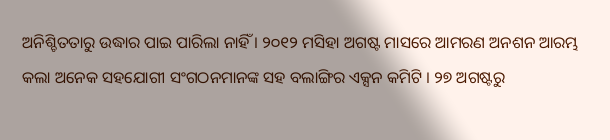ଅନିଶ୍ଚିତତାରୁ ଉଦ୍ଧାର ପାଇ ପାରିଲା ନାହିଁ । ୨୦୧୨ ମସିହା ଅଗଷ୍ଟ ମାସରେ ଆମରଣ ଅନଶନ ଆରମ୍ଭ କଲା ଅନେକ ସହଯୋଗୀ ସଂଗଠନମାନଙ୍କ ସହ ବଲାଙ୍ଗିର ଏକ୍ସନ କମିଟି । ୨୭ ଅଗଷ୍ଟରୁ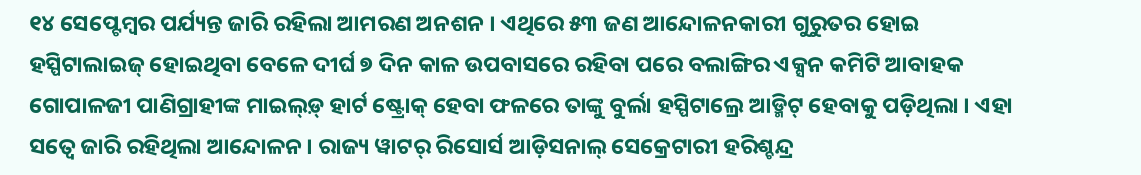୧୪ ସେପ୍ଟେମ୍ବର ପର୍ଯ୍ୟନ୍ତ ଜାରି ରହିଲା ଆମରଣ ଅନଶନ । ଏଥିରେ ୫୩ ଜଣ ଆନ୍ଦୋଳନକାରୀ ଗୁରୁତର ହୋଇ ହସ୍ପିଟାଲାଇଜ୍ ହୋଇଥିବା ବେଳେ ଦୀର୍ଘ ୭ ଦିନ କାଳ ଉପବାସରେ ରହିବା ପରେ ବଲାଙ୍ଗିର ଏକ୍ସନ କମିଟି ଆବାହକ ଗୋପାଳଜୀ ପାଣିଗ୍ରାହୀଙ୍କ ମାଇଲ୍ଡ଼୍ ହାର୍ଟ ଷ୍ଟ୍ରୋକ୍ ହେବା ଫଳରେ ତାଙ୍କୁ ବୁର୍ଲା ହସ୍ପିଟାଲ୍ରେ ଆଡ୍ମିଟ୍ ହେବାକୁ ପଡ଼ିଥିଲା । ଏହା ସତ୍ୱେ ଜାରି ରହିଥିଲା ଆନ୍ଦୋଳନ । ରାଜ୍ୟ ୱାଟର୍ ରିସୋର୍ସ ଆଡ଼ିସନାଲ୍ ସେକ୍ରେଟାରୀ ହରିଶ୍ଚନ୍ଦ୍ର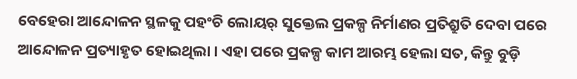ବେହେରା ଆନ୍ଦୋଳନ ସ୍ଥଳକୁ ପହଂଚି ଲୋୟର୍ ସୁକ୍ତେଲ ପ୍ରକଳ୍ପ ନିର୍ମାଣର ପ୍ରତିଶ୍ରୁତି ଦେବା ପରେ ଆନ୍ଦୋଳନ ପ୍ରତ୍ୟାହୃତ ହୋଇଥିଲା । ଏହା ପରେ ପ୍ରକଳ୍ପ କାମ ଆରମ୍ଭ ହେଲା ସତ, କିନ୍ତୁ ବୁଡ଼ି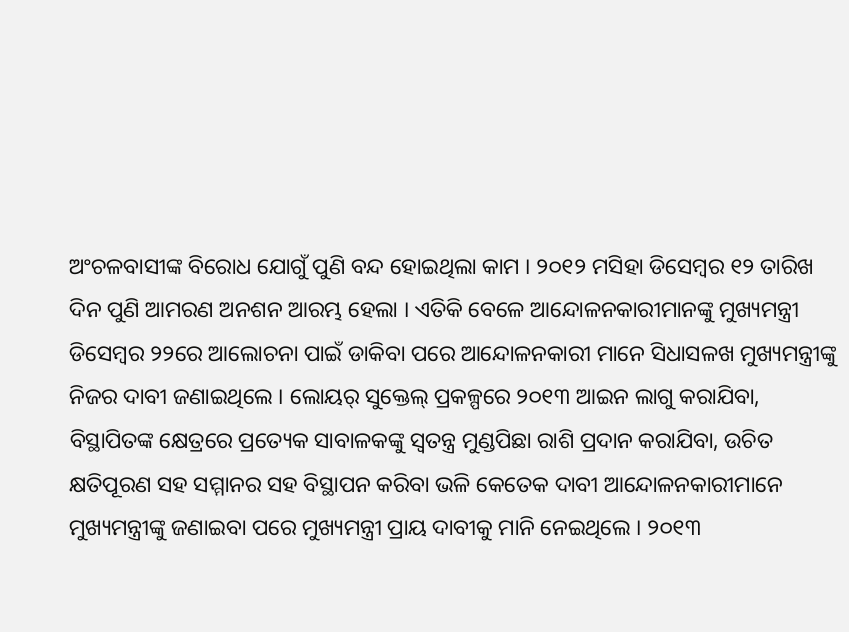ଅଂଚଳବାସୀଙ୍କ ବିରୋଧ ଯୋଗୁଁ ପୁଣି ବନ୍ଦ ହୋଇଥିଲା କାମ । ୨୦୧୨ ମସିହା ଡିସେମ୍ବର ୧୨ ତାରିଖ ଦିନ ପୁଣି ଆମରଣ ଅନଶନ ଆରମ୍ଭ ହେଲା । ଏତିକି ବେଳେ ଆନ୍ଦୋଳନକାରୀମାନଙ୍କୁ ମୁଖ୍ୟମନ୍ତ୍ରୀ ଡିସେମ୍ବର ୨୨ରେ ଆଲୋଚନା ପାଇଁ ଡାକିବା ପରେ ଆନ୍ଦୋଳନକାରୀ ମାନେ ସିଧାସଳଖ ମୁଖ୍ୟମନ୍ତ୍ରୀଙ୍କୁ ନିଜର ଦାବୀ ଜଣାଇଥିଲେ । ଲୋୟର୍ ସୁକ୍ତେଲ୍ ପ୍ରକଳ୍ପରେ ୨୦୧୩ ଆଇନ ଲାଗୁ କରାଯିବା, ବିସ୍ଥାପିତଙ୍କ କ୍ଷେତ୍ରରେ ପ୍ରତ୍ୟେକ ସାବାଳକଙ୍କୁ ସ୍ୱତନ୍ତ୍ର ମୁଣ୍ଡପିଛା ରାଶି ପ୍ରଦାନ କରାଯିବା, ଉଚିତ କ୍ଷତିପୂରଣ ସହ ସମ୍ମାନର ସହ ବିସ୍ଥାପନ କରିବା ଭଳି କେତେକ ଦାବୀ ଆନ୍ଦୋଳନକାରୀମାନେ ମୁଖ୍ୟମନ୍ତ୍ରୀଙ୍କୁ ଜଣାଇବା ପରେ ମୁଖ୍ୟମନ୍ତ୍ରୀ ପ୍ରାୟ ଦାବୀକୁ ମାନି ନେଇଥିଲେ । ୨୦୧୩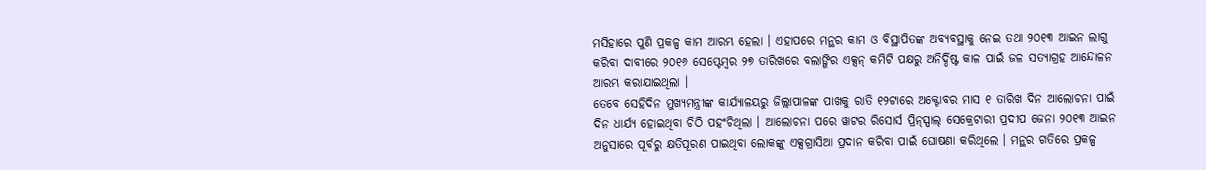ମସିହାରେ ପୁଣି ପ୍ରକଳ୍ପ କାମ ଆରମ୍ଭ ହେଲା । ଏହାପରେ ମନ୍ଥର କାମ ଓ ବିସ୍ଥାପିତଙ୍କ ଅବ୍ୟବସ୍ଥାକୁ ନେଇ ତଥା ୨୦୧୩ ଆଇନ ଲାଗୁ କରିବା ଦାବୀରେ ୨୦୧୬ ସେପ୍ଟେମ୍ବର ୨୭ ତାରିଖରେ ବଲାଙ୍ଗିର ଏକ୍ସନ୍ କମିଟି ପକ୍ଷରୁ ଅନିର୍ଦ୍ଦିଷ୍ଟ କାଳ ପାଇଁ ଜଳ ସତ୍ୟାଗ୍ରହ ଆନ୍ଦୋଳନ ଆରମ୍ଭ କରାଯାଇଥିଲା ।
ତେବେ ସେହିଦିନ ମୁଖ୍ୟମନ୍ତ୍ରୀଙ୍କ କାର୍ଯ୍ୟାଳୟରୁ ଜିଲ୍ଲାପାଳଙ୍କ ପାଖକୁ ରାତି ୧୨ଟାରେ ଅକ୍ଟୋବର ମାସ ୧ ତାରିଖ ଦିନ ଆଲୋଚନା ପାଇଁ ଦିନ ଧାର୍ଯ୍ୟ ହୋଇଥିବା ଚିଠି ପହଂଚିଥିଲା । ଆଲୋଚନା ପରେ ୱାଟର ରିସୋର୍ସ ପ୍ରିନ୍ସ୍ପାଲ୍ ସେକ୍ରେଟାରୀ ପ୍ରଦୀପ ଜେନା ୨୦୧୩ ଆଇନ ଅନୁସାରେ ପୂର୍ବରୁ କ୍ଷତିପୂରଣ ପାଇଥିବା ଲୋକଙ୍କୁ ଏକ୍ସଗ୍ରାସିଆ ପ୍ରଦାନ କରିବା ପାଇଁ ଘୋଷଣା କରିଥିଲେ । ମନ୍ଥର ଗତିରେ ପ୍ରକଳ୍ପ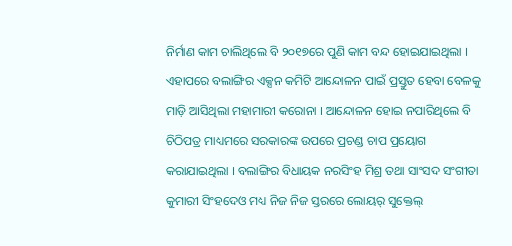ନିର୍ମାଣ କାମ ଚାଲିଥିଲେ ବି ୨୦୧୭ରେ ପୁଣି କାମ ବନ୍ଦ ହୋଇଯାଇଥିଲା । ଏହାପରେ ବଲାଙ୍ଗିର ଏକ୍ସନ କମିଟି ଆନ୍ଦୋଳନ ପାଇଁ ପ୍ରସ୍ତୁତ ହେବା ବେଳକୁ ମାଡ଼ି ଆସିଥିଲା ମହାମାରୀ କରୋନା । ଆନ୍ଦୋଳନ ହୋଇ ନପାରିଥିଲେ ବି ଚିଠିପତ୍ର ମାଧ୍ୟମରେ ସରକାରଙ୍କ ଉପରେ ପ୍ରଚଣ୍ଡ ଚାପ ପ୍ରୟୋଗ କରାଯାଇଥିଲା । ବଲାଙ୍ଗିର ବିଧାୟକ ନରସିଂହ ମିଶ୍ର ତଥା ସାଂସଦ ସଂଗୀତା କୁମାରୀ ସିଂହଦେଓ ମଧ୍ୟ ନିଜ ନିଜ ସ୍ତରରେ ଲୋୟର୍ ସୁକ୍ତେଲ୍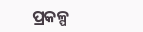ପ୍ରକଳ୍ପ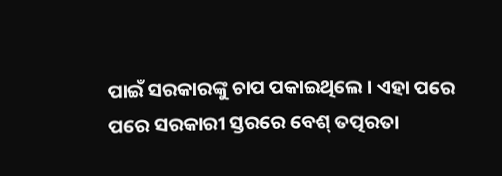ପାଇଁ ସରକାରଙ୍କୁ ଚାପ ପକାଇଥିଲେ । ଏହା ପରେ ପରେ ସରକାରୀ ସ୍ତରରେ ବେଶ୍ ତତ୍ପରତା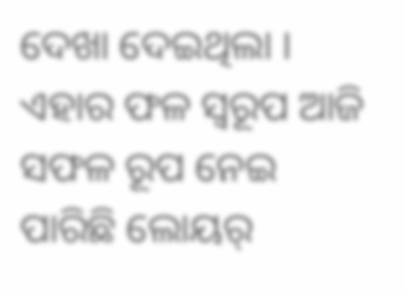ଦେଖା ଦେଇଥିଲା । ଏହାର ଫଳ ସ୍ୱରୂପ ଆଜି ସଫଳ ରୂପ ନେଇ ପାରିଛି ଲୋୟର୍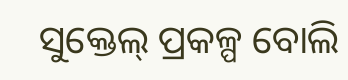ସୁକ୍ତେଲ୍ ପ୍ରକଳ୍ପ ବୋଲି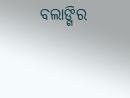ବଲାଙ୍ଗିର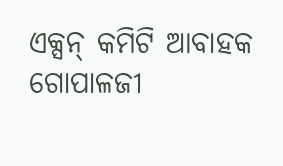ଏକ୍ସନ୍ କମିଟି ଆବାହକ ଗୋପାଳଜୀ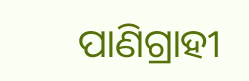ପାଣିଗ୍ରାହୀ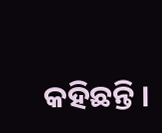କହିଛନ୍ତି ।